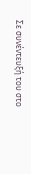Σε συνέντευξή του στο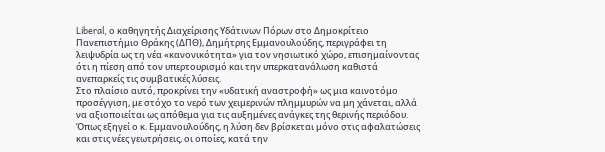Liberal, ο καθηγητής Διαχείρισης Υδάτινων Πόρων στο Δημοκρίτειο Πανεπιστήμιο Θράκης (ΔΠΘ), Δημήτρης Εμμανουλούδης, περιγράφει τη λειψυδρία ως τη νέα «κανονικότητα» για τον νησιωτικό χώρο, επισημαίνοντας ότι η πίεση από τον υπερτουρισμό και την υπερκατανάλωση καθιστά ανεπαρκείς τις συμβατικές λύσεις.
Στο πλαίσιο αυτό, προκρίνει την «υδατική αναστροφή» ως μια καινοτόμο προσέγγιση, με στόχο το νερό των χειμερινών πλημμυρών να μη χάνεται, αλλά να αξιοποιείται ως απόθεμα για τις αυξημένες ανάγκες της θερινής περιόδου.
Όπως εξηγεί ο κ. Εμμανουλούδης, η λύση δεν βρίσκεται μόνο στις αφαλατώσεις και στις νέες γεωτρήσεις, οι οποίες, κατά την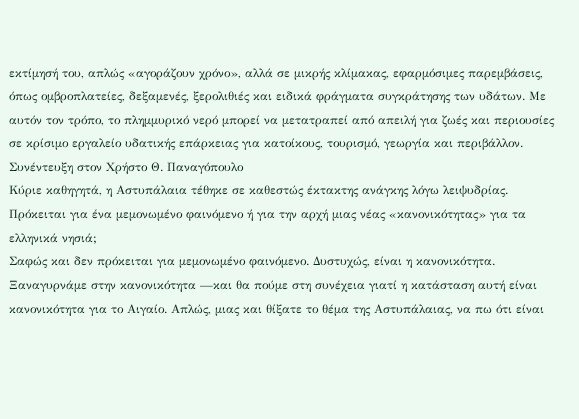εκτίμησή του, απλώς «αγοράζουν χρόνο», αλλά σε μικρής κλίμακας, εφαρμόσιμες παρεμβάσεις, όπως ομβροπλατείες, δεξαμενές, ξερολιθιές και ειδικά φράγματα συγκράτησης των υδάτων. Με αυτόν τον τρόπο, το πλημμυρικό νερό μπορεί να μετατραπεί από απειλή για ζωές και περιουσίες σε κρίσιμο εργαλείο υδατικής επάρκειας για κατοίκους, τουρισμό, γεωργία και περιβάλλον.
Συνέντευξη στον Χρήστο Θ. Παναγόπουλο
Κύριε καθηγητά, η Αστυπάλαια τέθηκε σε καθεστώς έκτακτης ανάγκης λόγω λειψυδρίας. Πρόκειται για ένα μεμονωμένο φαινόμενο ή για την αρχή μιας νέας «κανονικότητας» για τα ελληνικά νησιά;
Σαφώς και δεν πρόκειται για μεμονωμένο φαινόμενο. Δυστυχώς, είναι η κανονικότητα. Ξαναγυρνάμε στην κανονικότητα —και θα πούμε στη συνέχεια γιατί η κατάσταση αυτή είναι κανονικότητα για το Αιγαίο. Απλώς, μιας και θίξατε το θέμα της Αστυπάλαιας, να πω ότι είναι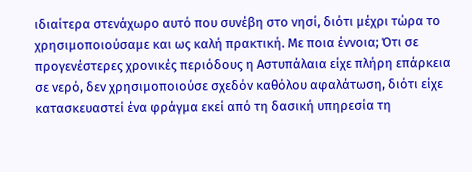ιδιαίτερα στενάχωρο αυτό που συνέβη στο νησί, διότι μέχρι τώρα το χρησιμοποιούσαμε και ως καλή πρακτική. Με ποια έννοια; Ότι σε προγενέστερες χρονικές περιόδους η Αστυπάλαια είχε πλήρη επάρκεια σε νερό, δεν χρησιμοποιούσε σχεδόν καθόλου αφαλάτωση, διότι είχε κατασκευαστεί ένα φράγμα εκεί από τη δασική υπηρεσία τη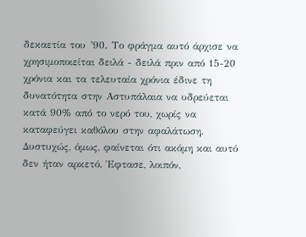δεκαετία του ’90. Το φράγμα αυτό άρχισε να χρησιμοποιείται δειλά - δειλά πριν από 15-20 χρόνια και τα τελευταία χρόνια έδινε τη δυνατότητα στην Αστυπάλαια να υδρεύεται κατά 90% από το νερό του, χωρίς να καταφεύγει καθόλου στην αφαλάτωση.
Δυστυχώς, όμως, φαίνεται ότι ακόμη και αυτό δεν ήταν αρκετό. Έφτασε, λοιπόν,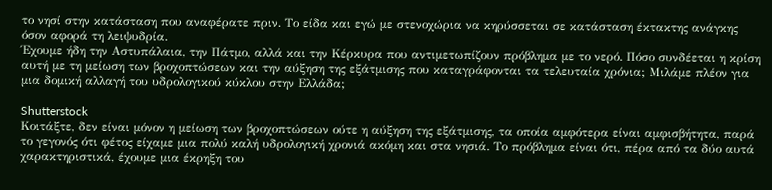το νησί στην κατάσταση που αναφέρατε πριν. Το είδα και εγώ με στενοχώρια να κηρύσσεται σε κατάσταση έκτακτης ανάγκης όσον αφορά τη λειψυδρία.
Έχουμε ήδη την Αστυπάλαια, την Πάτμο, αλλά και την Κέρκυρα που αντιμετωπίζουν πρόβλημα με το νερό. Πόσο συνδέεται η κρίση αυτή με τη μείωση των βροχοπτώσεων και την αύξηση της εξάτμισης που καταγράφονται τα τελευταία χρόνια; Μιλάμε πλέον για μια δομική αλλαγή του υδρολογικού κύκλου στην Ελλάδα;

Shutterstock
Κοιτάξτε, δεν είναι μόνον η μείωση των βροχοπτώσεων ούτε η αύξηση της εξάτμισης, τα οποία αμφότερα είναι αμφισβήτητα, παρά το γεγονός ότι φέτος είχαμε μια πολύ καλή υδρολογική χρονιά ακόμη και στα νησιά. Το πρόβλημα είναι ότι, πέρα από τα δύο αυτά χαρακτηριστικά, έχουμε μια έκρηξη του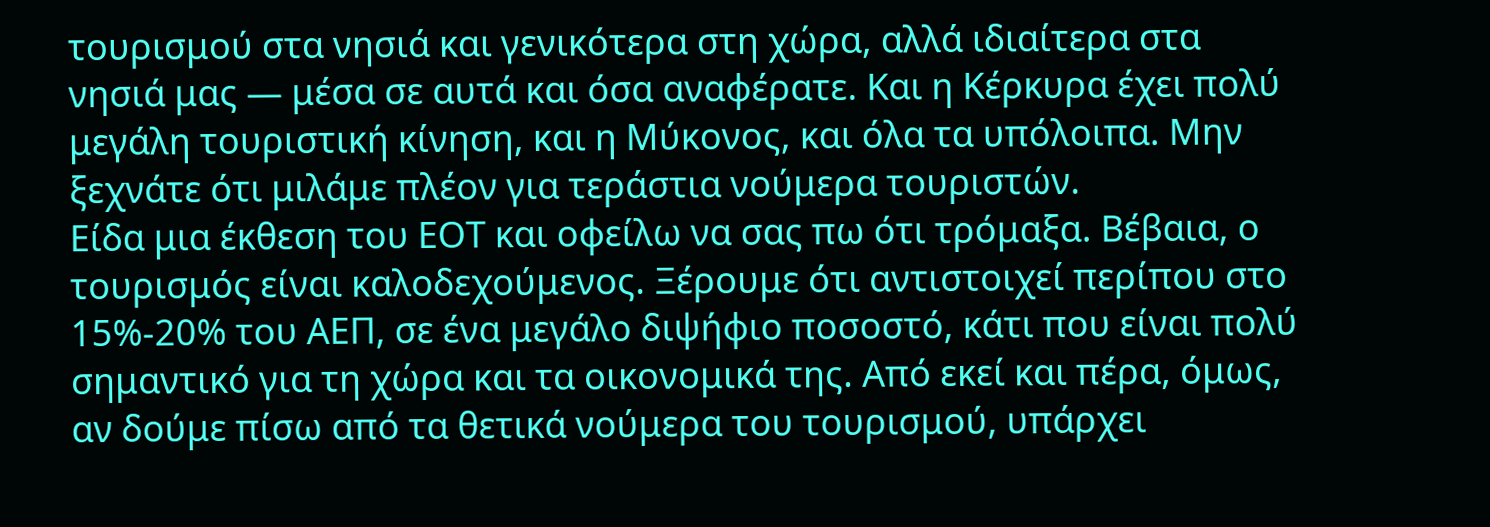τουρισμού στα νησιά και γενικότερα στη χώρα, αλλά ιδιαίτερα στα νησιά μας — μέσα σε αυτά και όσα αναφέρατε. Και η Κέρκυρα έχει πολύ μεγάλη τουριστική κίνηση, και η Μύκονος, και όλα τα υπόλοιπα. Μην ξεχνάτε ότι μιλάμε πλέον για τεράστια νούμερα τουριστών.
Είδα μια έκθεση του ΕΟΤ και οφείλω να σας πω ότι τρόμαξα. Βέβαια, ο τουρισμός είναι καλοδεχούμενος. Ξέρουμε ότι αντιστοιχεί περίπου στο 15%-20% του ΑΕΠ, σε ένα μεγάλο διψήφιο ποσοστό, κάτι που είναι πολύ σημαντικό για τη χώρα και τα οικονομικά της. Από εκεί και πέρα, όμως, αν δούμε πίσω από τα θετικά νούμερα του τουρισμού, υπάρχει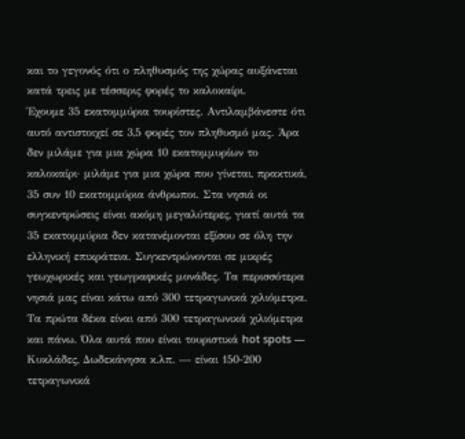και το γεγονός ότι ο πληθυσμός της χώρας αυξάνεται κατά τρεις με τέσσερις φορές το καλοκαίρι.
Έχουμε 35 εκατομμύρια τουρίστες. Αντιλαμβάνεστε ότι αυτό αντιστοιχεί σε 3,5 φορές τον πληθυσμό μας. Άρα δεν μιλάμε για μια χώρα 10 εκατομμυρίων το καλοκαίρι· μιλάμε για μια χώρα που γίνεται, πρακτικά, 35 συν 10 εκατομμύρια άνθρωποι. Στα νησιά οι συγκεντρώσεις είναι ακόμη μεγαλύτερες, γιατί αυτά τα 35 εκατομμύρια δεν κατανέμονται εξίσου σε όλη την ελληνική επικράτεια. Συγκεντρώνονται σε μικρές γεωχωρικές και γεωγραφικές μονάδες. Τα περισσότερα νησιά μας είναι κάτω από 300 τετραγωνικά χιλιόμετρα. Τα πρώτα δέκα είναι από 300 τετραγωνικά χιλιόμετρα και πάνω. Όλα αυτά που είναι τουριστικά hot spots — Κυκλάδες, Δωδεκάνησα κ.λπ. — είναι 150-200 τετραγωνικά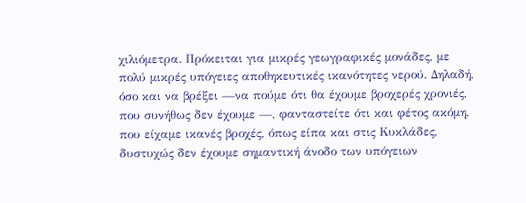χιλιόμετρα. Πρόκειται για μικρές γεωγραφικές μονάδες, με πολύ μικρές υπόγειες αποθηκευτικές ικανότητες νερού. Δηλαδή, όσο και να βρέξει —να πούμε ότι θα έχουμε βροχερές χρονιές, που συνήθως δεν έχουμε —, φανταστείτε ότι και φέτος ακόμη, που είχαμε ικανές βροχές, όπως είπα και στις Κυκλάδες, δυστυχώς δεν έχουμε σημαντική άνοδο των υπόγειων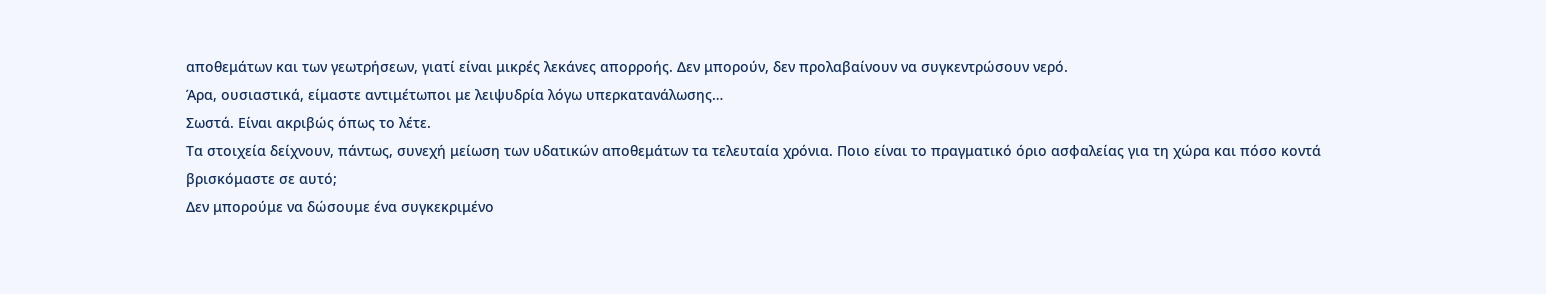αποθεμάτων και των γεωτρήσεων, γιατί είναι μικρές λεκάνες απορροής. Δεν μπορούν, δεν προλαβαίνουν να συγκεντρώσουν νερό.
Άρα, ουσιαστικά, είμαστε αντιμέτωποι με λειψυδρία λόγω υπερκατανάλωσης…
Σωστά. Είναι ακριβώς όπως το λέτε.
Τα στοιχεία δείχνουν, πάντως, συνεχή μείωση των υδατικών αποθεμάτων τα τελευταία χρόνια. Ποιο είναι το πραγματικό όριο ασφαλείας για τη χώρα και πόσο κοντά βρισκόμαστε σε αυτό;
Δεν μπορούμε να δώσουμε ένα συγκεκριμένο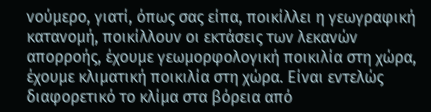νούμερο, γιατί, όπως σας είπα, ποικίλλει η γεωγραφική κατανομή, ποικίλλουν οι εκτάσεις των λεκανών απορροής, έχουμε γεωμορφολογική ποικιλία στη χώρα, έχουμε κλιματική ποικιλία στη χώρα. Είναι εντελώς διαφορετικό το κλίμα στα βόρεια από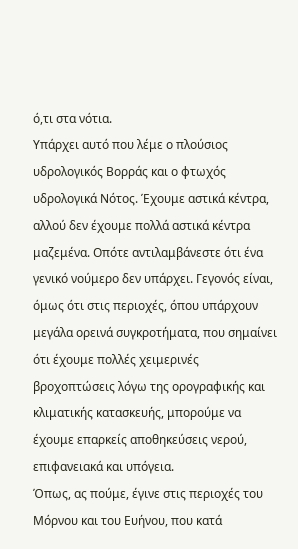ό,τι στα νότια.
Υπάρχει αυτό που λέμε ο πλούσιος υδρολογικός Βορράς και ο φτωχός υδρολογικά Νότος. Έχουμε αστικά κέντρα, αλλού δεν έχουμε πολλά αστικά κέντρα μαζεμένα. Οπότε αντιλαμβάνεστε ότι ένα γενικό νούμερο δεν υπάρχει. Γεγονός είναι, όμως ότι στις περιοχές, όπου υπάρχουν μεγάλα ορεινά συγκροτήματα, που σημαίνει ότι έχουμε πολλές χειμερινές βροχοπτώσεις λόγω της ορογραφικής και κλιματικής κατασκευής, μπορούμε να έχουμε επαρκείς αποθηκεύσεις νερού, επιφανειακά και υπόγεια.
Όπως, ας πούμε, έγινε στις περιοχές του Μόρνου και του Ευήνου, που κατά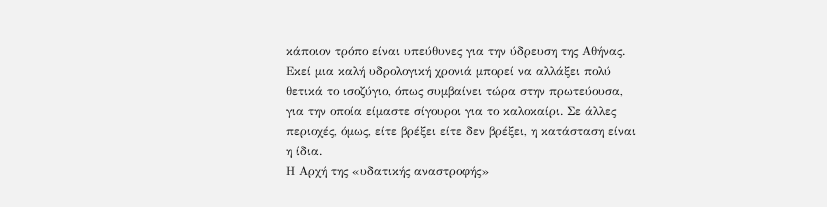κάποιον τρόπο είναι υπεύθυνες για την ύδρευση της Αθήνας. Εκεί μια καλή υδρολογική χρονιά μπορεί να αλλάξει πολύ θετικά το ισοζύγιο, όπως συμβαίνει τώρα στην πρωτεύουσα, για την οποία είμαστε σίγουροι για το καλοκαίρι. Σε άλλες περιοχές, όμως, είτε βρέξει είτε δεν βρέξει, η κατάσταση είναι η ίδια.
Η Αρχή της «υδατικής αναστροφής»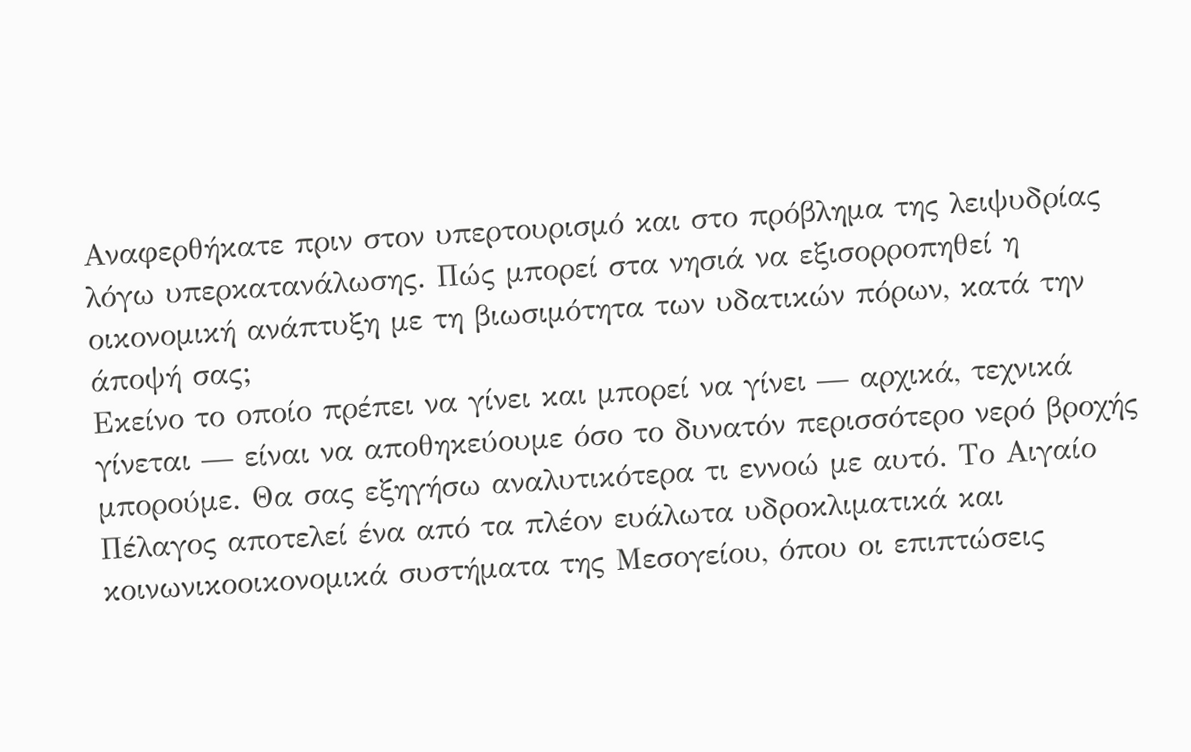Αναφερθήκατε πριν στον υπερτουρισμό και στο πρόβλημα της λειψυδρίας λόγω υπερκατανάλωσης. Πώς μπορεί στα νησιά να εξισορροπηθεί η οικονομική ανάπτυξη με τη βιωσιμότητα των υδατικών πόρων, κατά την άποψή σας;
Εκείνο το οποίο πρέπει να γίνει και μπορεί να γίνει — αρχικά, τεχνικά γίνεται — είναι να αποθηκεύουμε όσο το δυνατόν περισσότερο νερό βροχής μπορούμε. Θα σας εξηγήσω αναλυτικότερα τι εννοώ με αυτό. Το Αιγαίο Πέλαγος αποτελεί ένα από τα πλέον ευάλωτα υδροκλιματικά και κοινωνικοοικονομικά συστήματα της Μεσογείου, όπου οι επιπτώσεις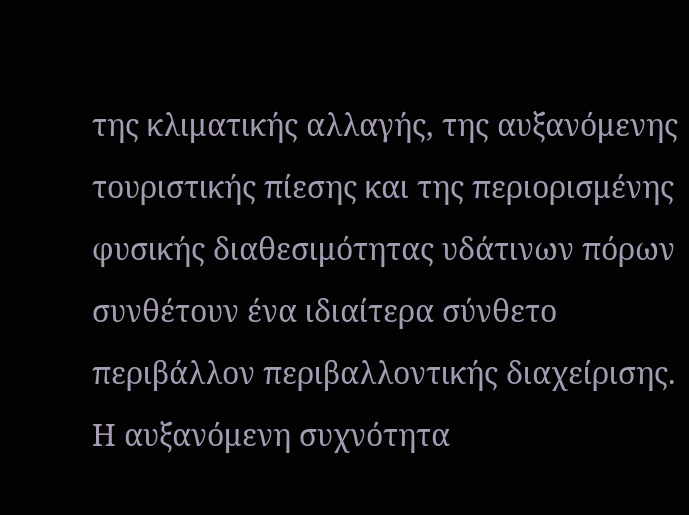της κλιματικής αλλαγής, της αυξανόμενης τουριστικής πίεσης και της περιορισμένης φυσικής διαθεσιμότητας υδάτινων πόρων συνθέτουν ένα ιδιαίτερα σύνθετο περιβάλλον περιβαλλοντικής διαχείρισης. Η αυξανόμενη συχνότητα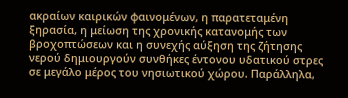ακραίων καιρικών φαινομένων, η παρατεταμένη ξηρασία, η μείωση της χρονικής κατανομής των βροχοπτώσεων και η συνεχής αύξηση της ζήτησης νερού δημιουργούν συνθήκες έντονου υδατικού στρες σε μεγάλο μέρος του νησιωτικού χώρου. Παράλληλα,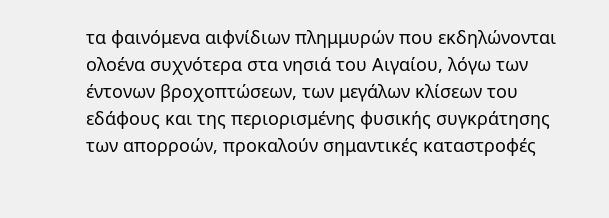τα φαινόμενα αιφνίδιων πλημμυρών που εκδηλώνονται ολοένα συχνότερα στα νησιά του Αιγαίου, λόγω των έντονων βροχοπτώσεων, των μεγάλων κλίσεων του εδάφους και της περιορισμένης φυσικής συγκράτησης των απορροών, προκαλούν σημαντικές καταστροφές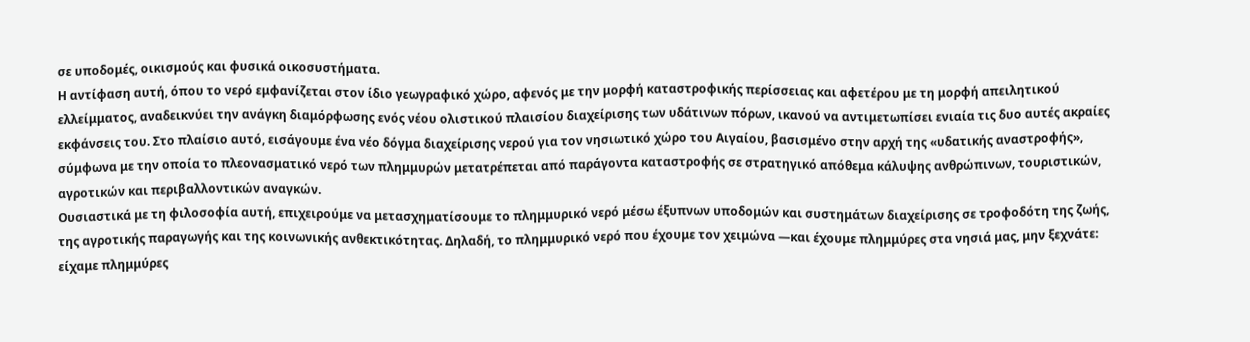σε υποδομές, οικισμούς και φυσικά οικοσυστήματα.
Η αντίφαση αυτή, όπου το νερό εμφανίζεται στον ίδιο γεωγραφικό χώρο, αφενός με την μορφή καταστροφικής περίσσειας και αφετέρου με τη μορφή απειλητικού ελλείμματος, αναδεικνύει την ανάγκη διαμόρφωσης ενός νέου ολιστικού πλαισίου διαχείρισης των υδάτινων πόρων, ικανού να αντιμετωπίσει ενιαία τις δυο αυτές ακραίες εκφάνσεις του. Στο πλαίσιο αυτό, εισάγουμε ένα νέο δόγμα διαχείρισης νερού για τον νησιωτικό χώρο του Αιγαίου, βασισμένο στην αρχή της «υδατικής αναστροφής», σύμφωνα με την οποία το πλεονασματικό νερό των πλημμυρών μετατρέπεται από παράγοντα καταστροφής σε στρατηγικό απόθεμα κάλυψης ανθρώπινων, τουριστικών, αγροτικών και περιβαλλοντικών αναγκών.
Ουσιαστικά με τη φιλοσοφία αυτή, επιχειρούμε να μετασχηματίσουμε το πλημμυρικό νερό μέσω έξυπνων υποδομών και συστημάτων διαχείρισης σε τροφοδότη της ζωής, της αγροτικής παραγωγής και της κοινωνικής ανθεκτικότητας. Δηλαδή, το πλημμυρικό νερό που έχουμε τον χειμώνα —και έχουμε πλημμύρες στα νησιά μας, μην ξεχνάτε: είχαμε πλημμύρες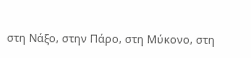στη Νάξο, στην Πάρο, στη Μύκονο, στη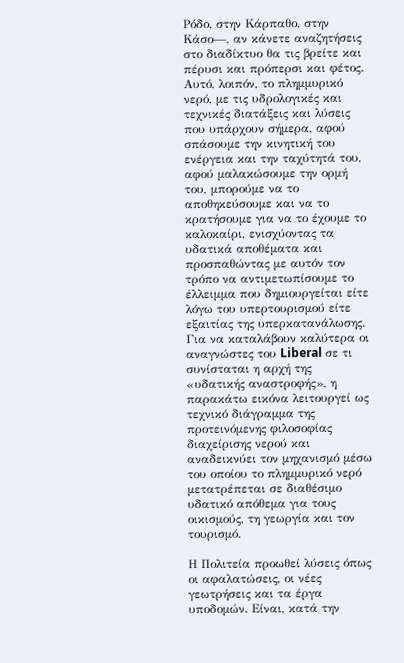Ρόδο, στην Κάρπαθο, στην Κάσο—, αν κάνετε αναζητήσεις στο διαδίκτυο θα τις βρείτε και πέρυσι και πρόπερσι και φέτος. Αυτό, λοιπόν, το πλημμυρικό νερό, με τις υδρολογικές και τεχνικές διατάξεις και λύσεις που υπάρχουν σήμερα, αφού σπάσουμε την κινητική του ενέργεια και την ταχύτητά του, αφού μαλακώσουμε την ορμή του, μπορούμε να το αποθηκεύσουμε και να το κρατήσουμε για να το έχουμε το καλοκαίρι, ενισχύοντας τα υδατικά αποθέματα και προσπαθώντας με αυτόν τον τρόπο να αντιμετωπίσουμε το έλλειμμα που δημιουργείται είτε λόγω του υπερτουρισμού είτε εξαιτίας της υπερκατανάλωσης.
Για να καταλάβουν καλύτερα οι αναγνώστες του Liberal σε τι συνίσταται η αρχή της «υδατικής αναστροφής», η παρακάτω εικόνα λειτουργεί ως τεχνικό διάγραμμα της προτεινόμενης φιλοσοφίας διαχείρισης νερού και αναδεικνύει τον μηχανισμό μέσω του οποίου το πλημμυρικό νερό μετατρέπεται σε διαθέσιμο υδατικό απόθεμα για τους οικισμούς, τη γεωργία και τον τουρισμό.

Η Πολιτεία προωθεί λύσεις όπως οι αφαλατώσεις, οι νέες γεωτρήσεις και τα έργα υποδομών. Είναι, κατά την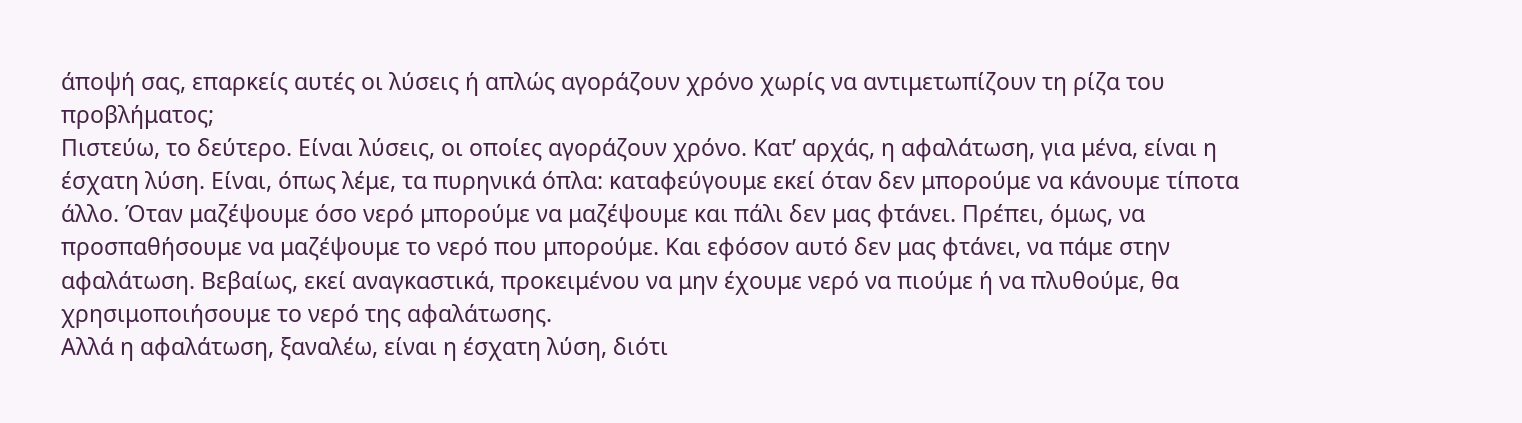άποψή σας, επαρκείς αυτές οι λύσεις ή απλώς αγοράζουν χρόνο χωρίς να αντιμετωπίζουν τη ρίζα του προβλήματος;
Πιστεύω, το δεύτερο. Είναι λύσεις, οι οποίες αγοράζουν χρόνο. Κατ’ αρχάς, η αφαλάτωση, για μένα, είναι η έσχατη λύση. Είναι, όπως λέμε, τα πυρηνικά όπλα: καταφεύγουμε εκεί όταν δεν μπορούμε να κάνουμε τίποτα άλλο. Όταν μαζέψουμε όσο νερό μπορούμε να μαζέψουμε και πάλι δεν μας φτάνει. Πρέπει, όμως, να προσπαθήσουμε να μαζέψουμε το νερό που μπορούμε. Και εφόσον αυτό δεν μας φτάνει, να πάμε στην αφαλάτωση. Βεβαίως, εκεί αναγκαστικά, προκειμένου να μην έχουμε νερό να πιούμε ή να πλυθούμε, θα χρησιμοποιήσουμε το νερό της αφαλάτωσης.
Αλλά η αφαλάτωση, ξαναλέω, είναι η έσχατη λύση, διότι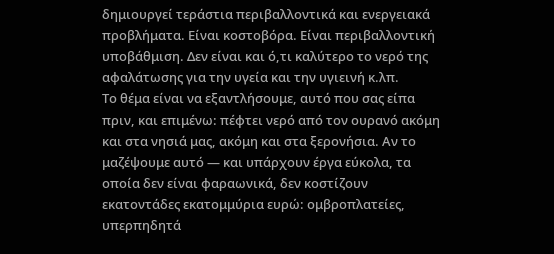δημιουργεί τεράστια περιβαλλοντικά και ενεργειακά προβλήματα. Είναι κοστοβόρα. Είναι περιβαλλοντική υποβάθμιση. Δεν είναι και ό,τι καλύτερο το νερό της αφαλάτωσης για την υγεία και την υγιεινή κ.λπ.
Το θέμα είναι να εξαντλήσουμε, αυτό που σας είπα πριν, και επιμένω: πέφτει νερό από τον ουρανό ακόμη και στα νησιά μας, ακόμη και στα ξερονήσια. Αν το μαζέψουμε αυτό — και υπάρχουν έργα εύκολα, τα οποία δεν είναι φαραωνικά, δεν κοστίζουν εκατοντάδες εκατομμύρια ευρώ: ομβροπλατείες, υπερπηδητά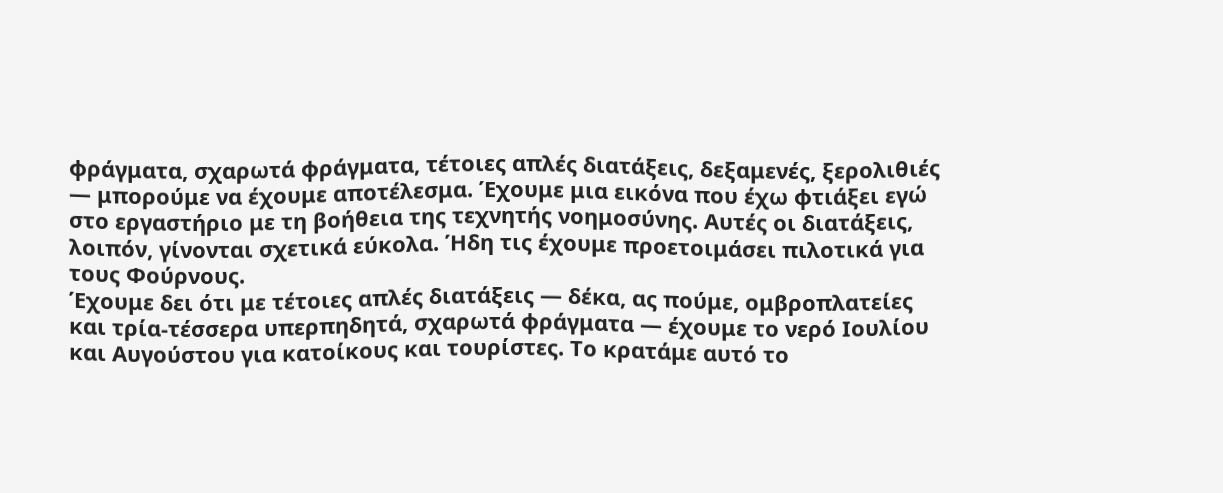φράγματα, σχαρωτά φράγματα, τέτοιες απλές διατάξεις, δεξαμενές, ξερολιθιές — μπορούμε να έχουμε αποτέλεσμα. Έχουμε μια εικόνα που έχω φτιάξει εγώ στο εργαστήριο με τη βοήθεια της τεχνητής νοημοσύνης. Αυτές οι διατάξεις, λοιπόν, γίνονται σχετικά εύκολα. Ήδη τις έχουμε προετοιμάσει πιλοτικά για τους Φούρνους.
Έχουμε δει ότι με τέτοιες απλές διατάξεις — δέκα, ας πούμε, ομβροπλατείες και τρία-τέσσερα υπερπηδητά, σχαρωτά φράγματα — έχουμε το νερό Ιουλίου και Αυγούστου για κατοίκους και τουρίστες. Το κρατάμε αυτό το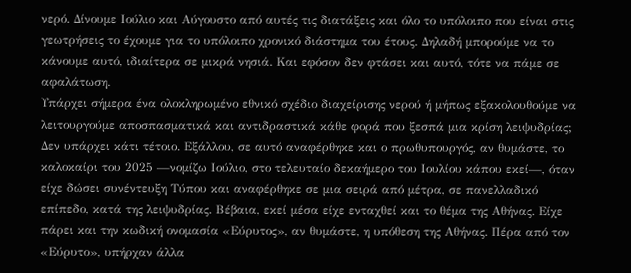νερό. Δίνουμε Ιούλιο και Αύγουστο από αυτές τις διατάξεις και όλο το υπόλοιπο που είναι στις γεωτρήσεις το έχουμε για το υπόλοιπο χρονικό διάστημα του έτους. Δηλαδή μπορούμε να το κάνουμε αυτό, ιδιαίτερα σε μικρά νησιά. Και εφόσον δεν φτάσει και αυτό, τότε να πάμε σε αφαλάτωση.
Υπάρχει σήμερα ένα ολοκληρωμένο εθνικό σχέδιο διαχείρισης νερού ή μήπως εξακολουθούμε να λειτουργούμε αποσπασματικά και αντιδραστικά κάθε φορά που ξεσπά μια κρίση λειψυδρίας;
Δεν υπάρχει κάτι τέτοιο. Εξάλλου, σε αυτό αναφέρθηκε και ο πρωθυπουργός, αν θυμάστε, το καλοκαίρι του 2025 —νομίζω Ιούλιο, στο τελευταίο δεκαήμερο του Ιουλίου κάπου εκεί—, όταν είχε δώσει συνέντευξη Τύπου και αναφέρθηκε σε μια σειρά από μέτρα, σε πανελλαδικό επίπεδο, κατά της λειψυδρίας. Βέβαια, εκεί μέσα είχε ενταχθεί και το θέμα της Αθήνας. Είχε πάρει και την κωδική ονομασία «Εύρυτος», αν θυμάστε, η υπόθεση της Αθήνας. Πέρα από τον «Εύρυτο», υπήρχαν άλλα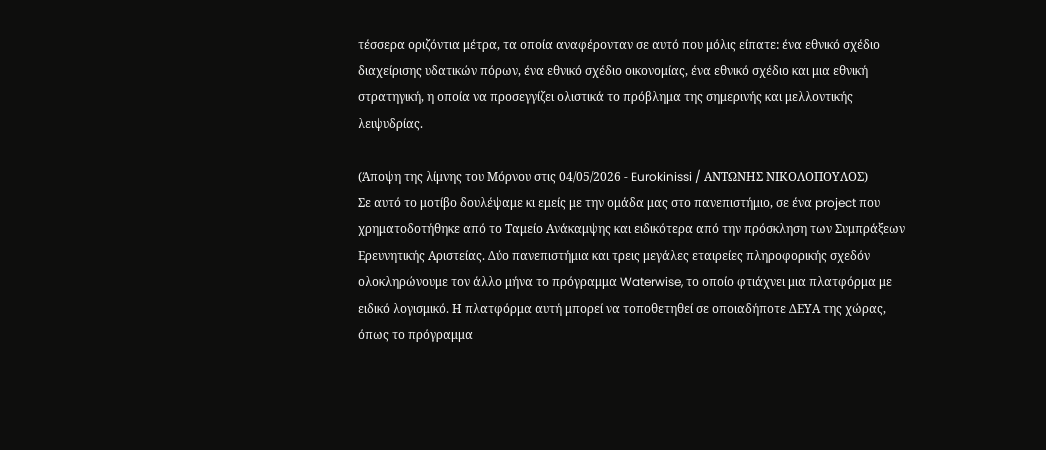τέσσερα οριζόντια μέτρα, τα οποία αναφέρονταν σε αυτό που μόλις είπατε: ένα εθνικό σχέδιο διαχείρισης υδατικών πόρων, ένα εθνικό σχέδιο οικονομίας, ένα εθνικό σχέδιο και μια εθνική στρατηγική, η οποία να προσεγγίζει ολιστικά το πρόβλημα της σημερινής και μελλοντικής λειψυδρίας.

(Άποψη της λίμνης του Μόρνου στις 04/05/2026 - Eurokinissi / ΑΝΤΩΝΗΣ ΝΙΚΟΛΟΠΟΥΛΟΣ)
Σε αυτό το μοτίβο δουλέψαμε κι εμείς με την ομάδα μας στο πανεπιστήμιο, σε ένα project που χρηματοδοτήθηκε από το Ταμείο Ανάκαμψης και ειδικότερα από την πρόσκληση των Συμπράξεων Ερευνητικής Αριστείας. Δύο πανεπιστήμια και τρεις μεγάλες εταιρείες πληροφορικής σχεδόν ολοκληρώνουμε τον άλλο μήνα το πρόγραμμα Waterwise, το οποίο φτιάχνει μια πλατφόρμα με ειδικό λογισμικό. Η πλατφόρμα αυτή μπορεί να τοποθετηθεί σε οποιαδήποτε ΔΕΥΑ της χώρας, όπως το πρόγραμμα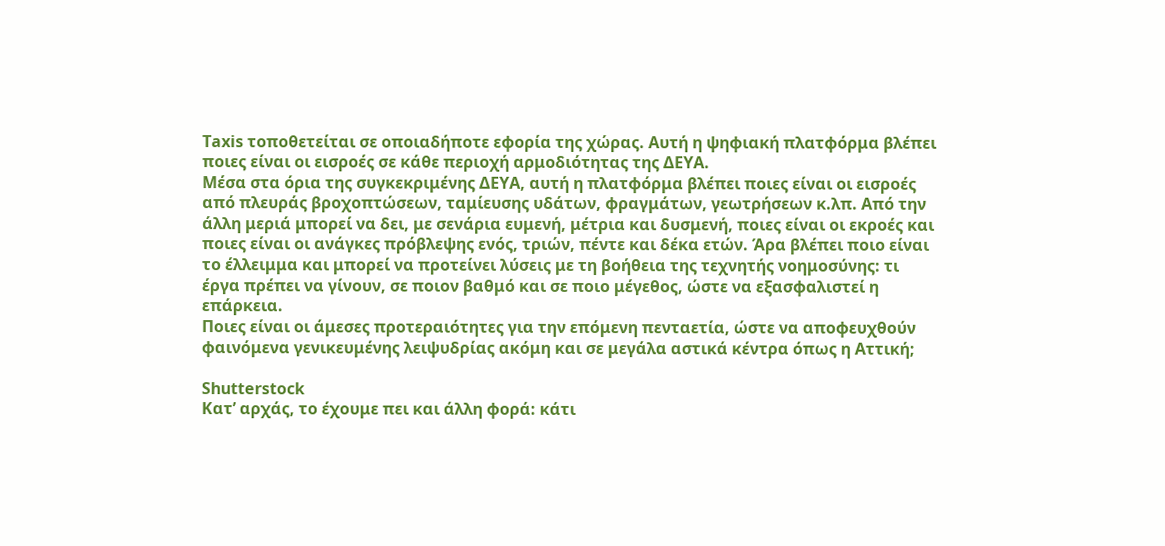Taxis τοποθετείται σε οποιαδήποτε εφορία της χώρας. Αυτή η ψηφιακή πλατφόρμα βλέπει ποιες είναι οι εισροές σε κάθε περιοχή αρμοδιότητας της ΔΕΥΑ.
Μέσα στα όρια της συγκεκριμένης ΔΕΥΑ, αυτή η πλατφόρμα βλέπει ποιες είναι οι εισροές από πλευράς βροχοπτώσεων, ταμίευσης υδάτων, φραγμάτων, γεωτρήσεων κ.λπ. Από την άλλη μεριά μπορεί να δει, με σενάρια ευμενή, μέτρια και δυσμενή, ποιες είναι οι εκροές και ποιες είναι οι ανάγκες πρόβλεψης ενός, τριών, πέντε και δέκα ετών. Άρα βλέπει ποιο είναι το έλλειμμα και μπορεί να προτείνει λύσεις με τη βοήθεια της τεχνητής νοημοσύνης: τι έργα πρέπει να γίνουν, σε ποιον βαθμό και σε ποιο μέγεθος, ώστε να εξασφαλιστεί η επάρκεια.
Ποιες είναι οι άμεσες προτεραιότητες για την επόμενη πενταετία, ώστε να αποφευχθούν φαινόμενα γενικευμένης λειψυδρίας ακόμη και σε μεγάλα αστικά κέντρα όπως η Αττική;

Shutterstock
Κατ’ αρχάς, το έχουμε πει και άλλη φορά: κάτι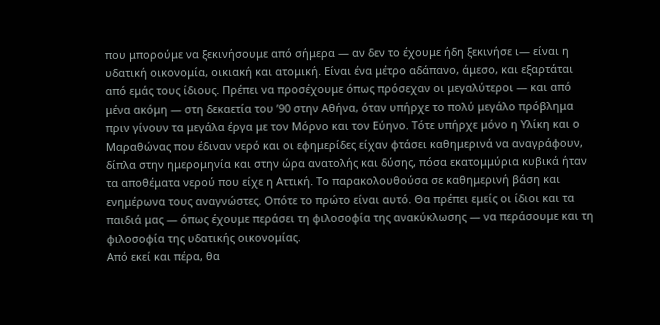που μπορούμε να ξεκινήσουμε από σήμερα — αν δεν το έχουμε ήδη ξεκινήσε ι— είναι η υδατική οικονομία, οικιακή και ατομική. Είναι ένα μέτρο αδάπανο, άμεσο, και εξαρτάται από εμάς τους ίδιους. Πρέπει να προσέχουμε όπως πρόσεχαν οι μεγαλύτεροι — και από μένα ακόμη — στη δεκαετία του ’90 στην Αθήνα, όταν υπήρχε το πολύ μεγάλο πρόβλημα πριν γίνουν τα μεγάλα έργα με τον Μόρνο και τον Εύηνο. Τότε υπήρχε μόνο η Υλίκη και ο Μαραθώνας που έδιναν νερό και οι εφημερίδες είχαν φτάσει καθημερινά να αναγράφουν, δίπλα στην ημερομηνία και στην ώρα ανατολής και δύσης, πόσα εκατομμύρια κυβικά ήταν τα αποθέματα νερού που είχε η Αττική. Το παρακολουθούσα σε καθημερινή βάση και ενημέρωνα τους αναγνώστες. Οπότε το πρώτο είναι αυτό. Θα πρέπει εμείς οι ίδιοι και τα παιδιά μας — όπως έχουμε περάσει τη φιλοσοφία της ανακύκλωσης — να περάσουμε και τη φιλοσοφία της υδατικής οικονομίας.
Από εκεί και πέρα, θα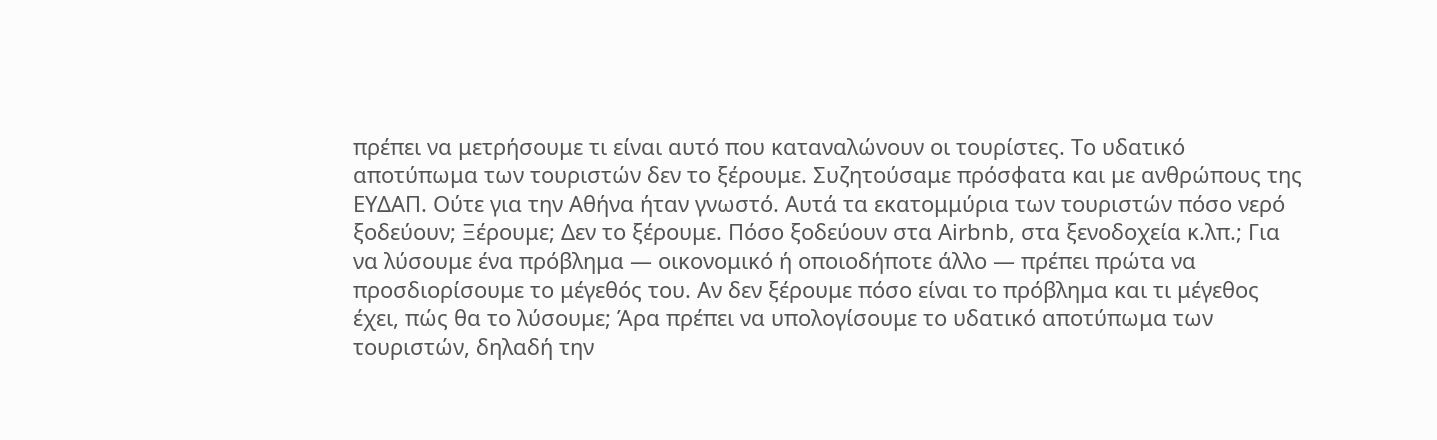πρέπει να μετρήσουμε τι είναι αυτό που καταναλώνουν οι τουρίστες. Το υδατικό αποτύπωμα των τουριστών δεν το ξέρουμε. Συζητούσαμε πρόσφατα και με ανθρώπους της ΕΥΔΑΠ. Ούτε για την Αθήνα ήταν γνωστό. Αυτά τα εκατομμύρια των τουριστών πόσο νερό ξοδεύουν; Ξέρουμε; Δεν το ξέρουμε. Πόσο ξοδεύουν στα Airbnb, στα ξενοδοχεία κ.λπ.; Για να λύσουμε ένα πρόβλημα — οικονομικό ή οποιοδήποτε άλλο — πρέπει πρώτα να προσδιορίσουμε το μέγεθός του. Αν δεν ξέρουμε πόσο είναι το πρόβλημα και τι μέγεθος έχει, πώς θα το λύσουμε; Άρα πρέπει να υπολογίσουμε το υδατικό αποτύπωμα των τουριστών, δηλαδή την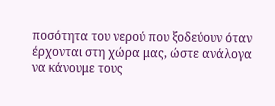ποσότητα του νερού που ξοδεύουν όταν έρχονται στη χώρα μας, ώστε ανάλογα να κάνουμε τους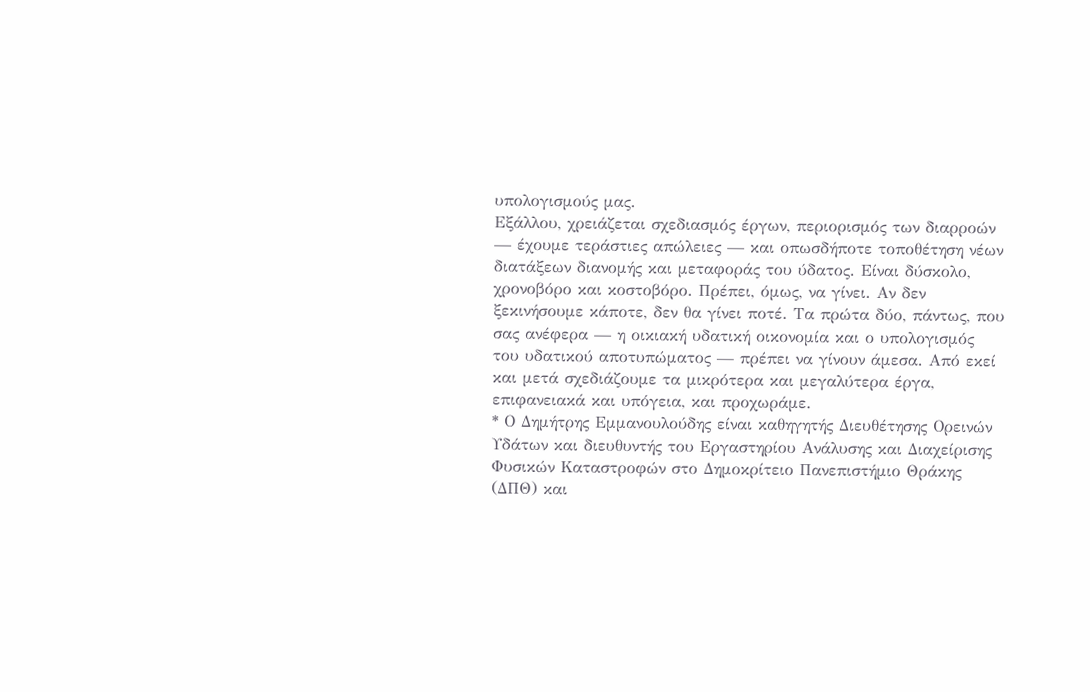υπολογισμούς μας.
Εξάλλου, χρειάζεται σχεδιασμός έργων, περιορισμός των διαρροών — έχουμε τεράστιες απώλειες — και οπωσδήποτε τοποθέτηση νέων διατάξεων διανομής και μεταφοράς του ύδατος. Είναι δύσκολο, χρονοβόρο και κοστοβόρο. Πρέπει, όμως, να γίνει. Αν δεν ξεκινήσουμε κάποτε, δεν θα γίνει ποτέ. Τα πρώτα δύο, πάντως, που σας ανέφερα — η οικιακή υδατική οικονομία και ο υπολογισμός του υδατικού αποτυπώματος — πρέπει να γίνουν άμεσα. Από εκεί και μετά σχεδιάζουμε τα μικρότερα και μεγαλύτερα έργα, επιφανειακά και υπόγεια, και προχωράμε.
* Ο Δημήτρης Εμμανουλούδης είναι καθηγητής Διευθέτησης Ορεινών Υδάτων και διευθυντής του Εργαστηρίου Ανάλυσης και Διαχείρισης Φυσικών Καταστροφών στο Δημοκρίτειο Πανεπιστήμιο Θράκης (ΔΠΘ) και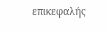επικεφαλής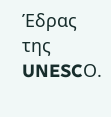Έδρας της UNESCΟ.